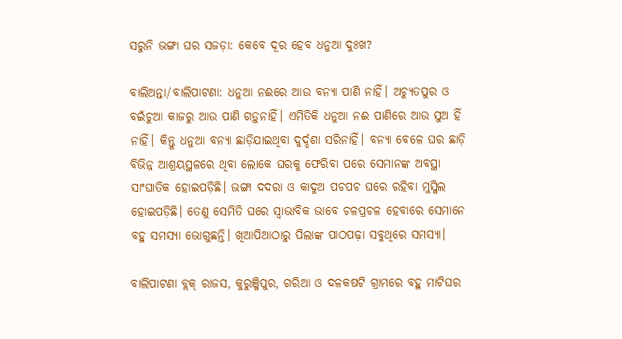ସରୁନି ଭଙ୍ଗା ଘର ସଜଡ଼ା: କେବେ ଦୂର ହେବ ଧନୁଆ ଦୁଃଖ?

ବାଲିଅନ୍ତା/ବାଲିପାଟଣା: ଧନୁଆ ନଈରେ ଆଉ ବନ୍ୟା ପାଣି ନାହିଁ। ଅଚ୍ୟୁତପୁର ଓ ବଇଁଚୁଆ କାଜରୁ ଆଉ ପାଣି ଗଡ଼ୁନାହିଁ। ଏମିତିକି ଧନୁଆ ନଈ ପାଣିରେ ଆଉ ସୁଅ ହିଁ ନାହିଁ। କିନ୍ତୁ ଧନୁଆ ବନ୍ୟା ଛାଡ଼ିଯାଇଥିବା ଦୁର୍ଦ୍ଦଶା ସରିନାହିଁ। ବନ୍ୟା ବେଳେ ଘର ଛାଡ଼ି ବିଭିନ୍ନ ଆଶ୍ରୟସ୍ଥଳରେ ଥିବା ଲୋକେ ଘରକୁ ଫେରିବା ପରେ ସେମାନଙ୍କ ଅବସ୍ଥା ସାଂଘାତିକ ହୋଇପଡ଼ିଛି। ଭଙ୍ଗା ଦଦରା ଓ କାଦୁଅ ପଚପଚ ଘରେ ରହିବା ମୁସ୍କିଲ ହୋଇପଡ଼ିଛି। ତେଣୁ ସେମିତି ଘରେ ସ୍ବାଭାବିକ ଭାବେ ଚଳପ୍ରଚଳ ହେବାରେ ସେମାନେ ବହୁ ସମସ୍ୟା ଭୋଗୁଛନ୍ତି। ଖିଆପିଆଠାରୁ ପିଲାଙ୍କ ପାଠପଢ଼ା ସବୁଥିରେ ସମସ୍ୟା।

ବାଲିପାଟଣା ବ୍ଲକ୍‌ ରାଜସ, କୁରୁଞ୍ଜିପୁର, ଗରିଆ ଓ ଦଳକଷଟି ଗ୍ରାମରେ ବହୁ ମାଟିଘର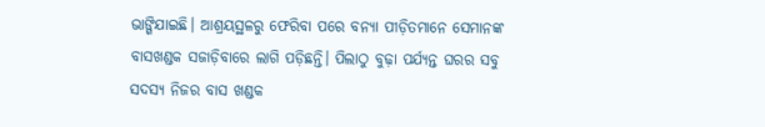ଭାଙ୍ଗିଯାଇଛି। ଆଶ୍ରୟସ୍ଥଳରୁ ଫେରିବା ପରେ ବନ୍ୟା ପୀଡ଼ିତମାନେ ସେମାନଙ୍କ ବାସଖଣ୍ଡକ ସଜାଡ଼ିବାରେ ଲାଗି ପଡ଼ିଛନ୍ତି। ପିଲାଠୁ ବୁଢ଼ା ପର୍ଯ୍ୟନ୍ତ ଘରର ସବୁ ସଦସ୍ୟ ନିଜର ବାସ ଖଣ୍ଡକ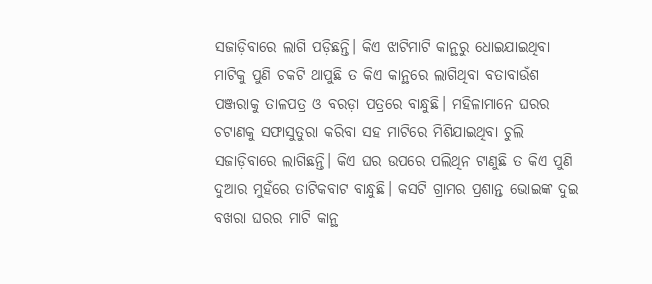ସଜାଡ଼ିବାରେ ଲାଗି ପଡ଼ିଛନ୍ତି। କିଏ ଝାଟିମାଟି କାନ୍ଥରୁ ଧୋଇଯାଇଥିବା ମାଟିକୁ ପୁଣି ଚକଟି ଥାପୁଛି ତ କିଏ କାନ୍ଥରେ ଲାଗିଥିବା ବତାବାଉଁଶ ପଞ୍ଜରାକୁ ତାଳପତ୍ର ଓ ବରଡ଼ା ପତ୍ରରେ ବାନ୍ଧୁଛି। ମହିଳାମାନେ ଘରର ଚଟାଣକୁ ସଫାସୁତୁରା କରିବା ସହ ମାଟିରେ ମିଶିଯାଇଥିବା ଚୁଲି ସଜାଡ଼ିବାରେ ଲାଗିଛନ୍ତି। କିଏ ଘର ଉପରେ ପଲିଥିନ ଟାଣୁଛି ତ କିଏ ପୁଣି ଦୁଆର ମୁହଁରେ ତାଟିକବାଟ ବାନ୍ଧୁଛି। କସଟି ଗ୍ରାମର ପ୍ରଶାନ୍ତ ଭୋଇଙ୍କ ଦୁଇ ବଖରା ଘରର ମାଟି କାନ୍ଥ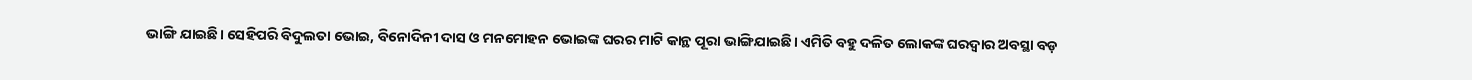ଭାଙ୍ଗି ଯାଇଛି। ସେହିପରି ବିଦୁଲତା ଭୋଇ, ବିନୋଦିନୀ ଦାସ ଓ ମନମୋହନ ଭୋଇଙ୍କ ଘରର ମାଟି କାନ୍ଥ ପୂରା ଭାଙ୍ଗିଯାଇଛି। ଏମିତି ବହୁ ଦଳିତ ଲୋକଙ୍କ ଘରଦ୍ବାର ଅବସ୍ଥା ବଡ଼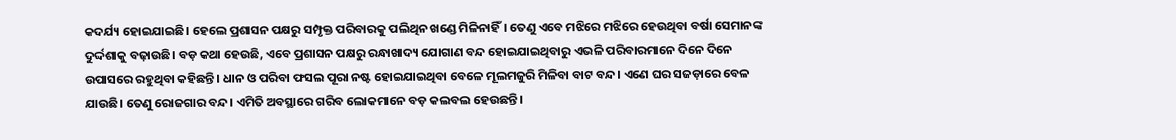କଦର୍ଯ୍ୟ ହୋଇଯାଇଛି। ହେଲେ ପ୍ରଶାସନ ପକ୍ଷରୁ ସମ୍ପୃକ୍ତ ପରିବାରକୁ ପଲିଥିନ ଖଣ୍ଡେ ମିଳିନାହିଁ। ତେଣୁ ଏବେ ମଝିରେ ମଝିରେ ହେଉଥିବା ବର୍ଷା ସେମାନଙ୍କ ଦୁର୍ଦ୍ଦଶାକୁ ବଢ଼ାଉଛି। ବଡ଼ କଥା ହେଉଛି, ଏବେ ପ୍ରଶାସନ ପକ୍ଷରୁ ରନ୍ଧାଖାଦ୍ୟ ଯୋଗାଣ ବନ୍ଦ ହୋଇଯାଇଥିବାରୁ ଏଭଳି ପରିବାରମାନେ ଦିନେ ଦିନେ ଉପାସରେ ରହୁଥିବା କହିଛନ୍ତି। ଧାନ ଓ ପରିବା ଫସଲ ପୂରା ନଷ୍ଟ ହୋଇଯାଇଥିବା ବେଳେ ମୂଲମଜୁରି ମିଳିବା ବାଟ ବନ୍ଦ। ଏଣେ ଘର ସଜଡ଼ାରେ ବେଳ ଯାଉଛି। ତେଣୁ ରୋଜଗାର ବନ୍ଦ। ଏମିତି ଅବସ୍ଥାରେ ଗରିବ ଲୋକମାନେ ବଡ଼ କଲବଲ ହେଉଛନ୍ତି।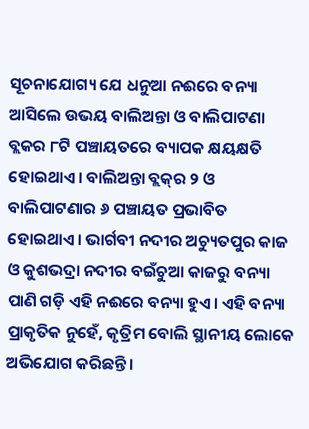ସୂଚନାଯୋଗ୍ୟ ଯେ ଧନୁଆ ନଈରେ ବନ୍ୟା ଆସିଲେ ଉଭୟ ବାଲିଅନ୍ତା ଓ ବାଲିପାଟଣା ବ୍ଲକର ୮ଟି ପଞ୍ଚା‌ୟତରେ ବ୍ୟାପକ କ୍ଷୟକ୍ଷତି ହୋଇଥାଏ। ବାଲିଅନ୍ତା ବ୍ଲକ୍‌ର ୨ ଓ ବାଲିପାଟଣାର ୬ ପଞ୍ଚାୟତ ପ୍ରଭାବିତ ହୋଇଥାଏ। ଭାର୍ଗବୀ ନଦୀର ଅଚ୍ୟୁତପୁର କାଜ ଓ କୁଶଭଦ୍ରା ନଦୀର ବଇଁଚୁଆ କାଜରୁ ବନ୍ୟା ପାଣି ଗଡ଼ି ଏହି ନଈରେ ବନ୍ୟା ହୁଏ। ଏହି ବନ୍ୟା ପ୍ରାକୃତିକ ନୁହେଁ, କୃତ୍ରିମ ବୋଲି ସ୍ଥାନୀୟ ଲୋକେ ଅଭିଯୋଗ କରିଛନ୍ତି।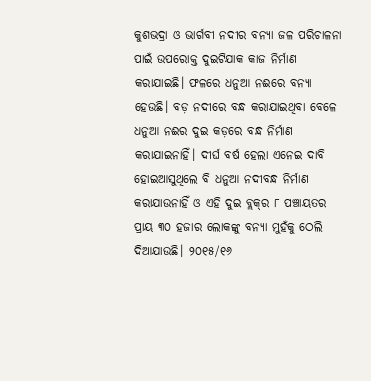କୁଶଭଦ୍ରା ଓ ଭାର୍ଗବୀ ନଦୀର ବନ୍ୟା ଜଳ ପରିଚାଳନା ପାଇଁ ଉପରୋକ୍ତ ଦୁଇଟିଯାକ କାଜ ନିର୍ମାଣ କରାଯାଇଛି। ଫଳରେ ଧନୁଆ ନଈରେ ବନ୍ୟା ହେଉଛି। ବଡ଼ ନଦୀରେ ବନ୍ଧ କରାଯାଇଥିବା ବେଳେ ଧନୁଆ ନଈର ଦୁଇ କଡ଼ରେ ବନ୍ଧ ନିର୍ମାଣ କରାଯାଇନାହିଁ। ଦୀର୍ଘ ବର୍ଷ ହେଲା ଏନେଇ ଦାବି ହୋଇଆସୁଥିଲେ ବି ଧନୁଆ ନଦୀବନ୍ଧ ନିର୍ମାଣ କରାଯାଉନାହିଁ ଓ ଏହି ଦୁଇ ବ୍ଲକ୍‌ର ୮ ପଞ୍ଚାୟତର ପ୍ରାୟ ୩୦ ହଜାର ଲୋକଙ୍କୁ ବନ୍ୟା ମୁହଁକୁ ଠେଲି ଦିଆଯାଉଛି। ୨୦୧୫/୧୬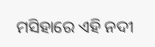ମସିହାରେ ଏହି ନଦୀ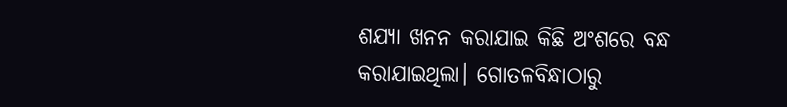ଶଯ୍ୟା ଖନନ କରାଯାଇ କିଛି ଅଂଶରେ ବନ୍ଧ କରାଯାଇଥିଲା। ଗୋତଳବିନ୍ଧାଠାରୁ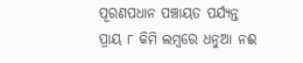ପୂରଣପଧାନ ପଞ୍ଚାୟତ ପର୍ଯ୍ୟନ୍ତ ପ୍ରାୟ ୮ କିମି ଲମ୍ବରେ ଧନୁଆ ନଈ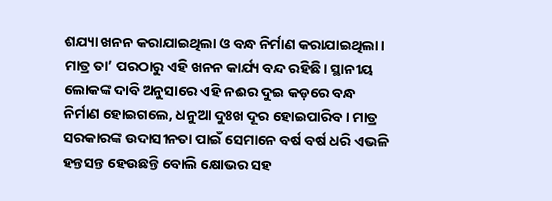ଶଯ୍ୟା ଖନନ କରାଯାଇଥିଲା ଓ ବନ୍ଧ ନିର୍ମାଣ କରାଯାଇଥିଲା। ମାତ୍ର ତା’ ପରଠାରୁ ଏହି ଖନନ କାର୍ଯ୍ୟ ବନ୍ଦ ରହିଛି। ସ୍ଥାନୀୟ ଲୋକଙ୍କ ଦାବି ଅନୁସାରେ ଏହି ନଈର ଦୁଇ କଡ଼ରେ ବନ୍ଧ ନିର୍ମାଣ ହୋଇଗଲେ, ଧନୁଆ ଦୁଃଖ ଦୂର ହୋଇପାରିବ। ମାତ୍ର ସରକାରଙ୍କ ଉଦାସୀନତା ପାଇଁ ସେମାନେ ବର୍ଷ ବର୍ଷ ଧରି ଏଭଳି ହନ୍ତସନ୍ତ ହେଉଛନ୍ତି ବୋଲି କ୍ଷୋଭର ସହ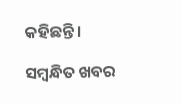କହିଛନ୍ତି।

ସମ୍ବନ୍ଧିତ ଖବର